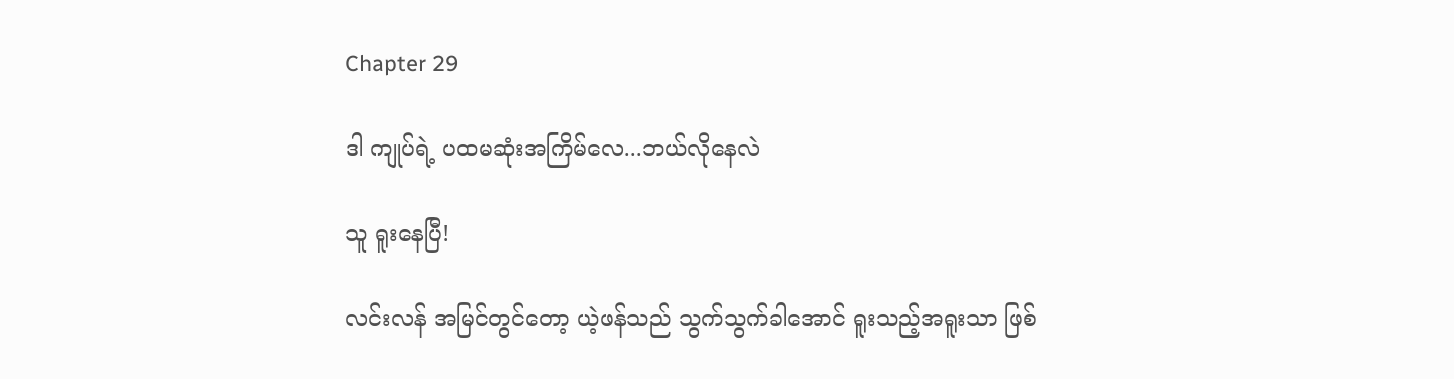Chapter 29

ဒါ ကျုပ်ရဲ့ ပထမဆုံးအကြိမ်လေ...ဘယ်လိုနေလဲ

သူ ရူးနေပြီ!

လင်းလန် အမြင်တွင်တော့ ယဲ့ဖန်သည် သွက်သွက်ခါအောင် ရူးသည့်အရူးသာ ဖြစ်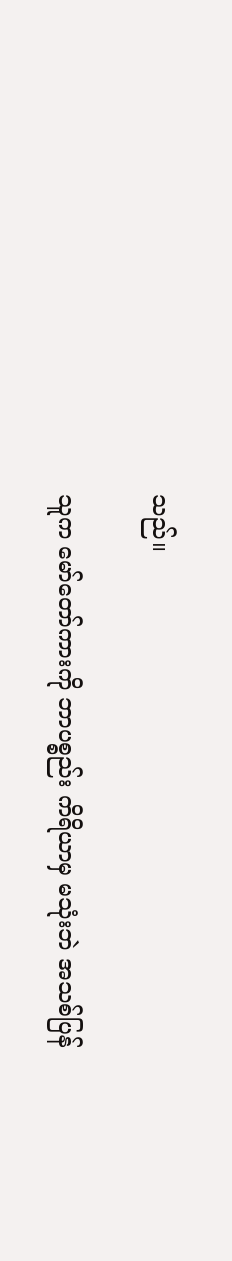သည်။

သူက မော်တော်ကားကို ဘာပစ္စည်း ကိရိယာမှ မသုံးဘဲ အသစ်ပြန်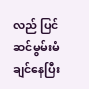လည် ပြင်ဆင်မွမ်းမံချင်နေပြီး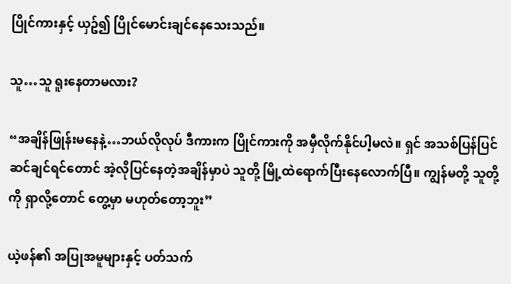ပြိုင်ကားနှင့် ယှဥ်၍ ပြိုင်မောင်းချင်နေသေးသည်။

သူ…သူ ရူးနေတာမလား?

“အချိန်ဖြုန်းမနေနဲ့…ဘယ်လိုလုပ် ဒီကားက ပြိုင်ကားကို အမှီလိုက်နိုင်ပါ့မလဲ။ ရှင် အသစ်ပြန်ပြင်ဆင်ချင်ရင်တောင် အဲ့လိုပြင်နေတဲ့အချိန်မှာပဲ သူတို့ မြို့ထဲရောက်ပြီးနေလောက်ပြီ။ ကျွန်မတို့ သူတို့ကို ရှာလို့တောင် တွေ့မှာ မဟုတ်တော့ဘူး”

ယဲ့ဖန်၏ အပြုအမူများနှင့် ပတ်သက်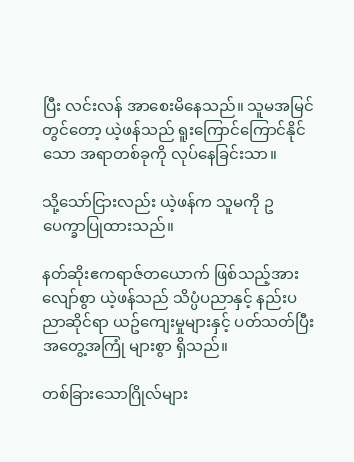ပြီး လင်းလန် အာစေးမိနေသည်။ သူမအမြင်တွင်တော့ ယဲ့ဖန်သည် ရူးကြောင်ကြောင်နိုင်သော အရာတစ်ခုကို လုပ်နေခြင်းသာ။

သို့သော်ငြားလည်း ယဲ့ဖန်က သူမကို ဥပေက္ခာပြုထားသည်။

နတ်ဆိုးဧကရာဇ်တယောက် ဖြစ်သည့်အားလျော်စွာ ယဲ့ဖန်သည် သိပ္ပံပညာနှင့် နည်းပညာဆိုင်ရာ ယဥ်ကျေးမှုများနှင့် ပတ်သတ်ပြီး အတွေ့အကြုံ များစွာ ရှိသည်။

တစ်ခြားသောဂြိုလ်များ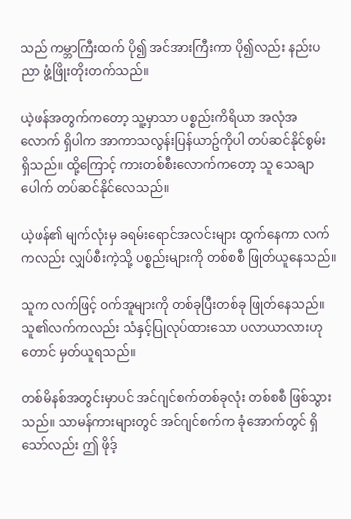သည် ကမ္ဘာကြီးထက် ပို၍ အင်အားကြီးကာ ပို၍လည်း နည်းပညာ ဖွံ့ဖြိုးတိုးတက်သည်။

ယဲ့ဖန်အတွက်ကတော့ သူ့မှာသာ ပစ္စည်းကိရိယာ အလုံအလောက် ရှိပါက အာကာသလွန်းပြန်ယာဥ်ကိုပါ တပ်ဆင်နိုင်စွမ်း ရှိသည်။ ထို့ကြောင့် ကားတစ်စီးလောက်ကတော့ သူ သေချာပေါက် တပ်ဆင်နိုင်လေသည်။

ယဲ့ဖန်၏ မျက်လုံးမှ ခရမ်းရောင်အလင်းများ ထွက်နေကာ လက်ကလည်း လျှပ်စီးကဲ့သို့ ပစ္စည်းများကို တစ်စစီ ဖြုတ်ယူနေသည်။

သူက လက်ဖြင့် ဝက်အူများကို တစ်ခုပြီးတစ်ခု ဖြုတ်နေသည်။ သူ၏လက်ကလည်း သံနှင့်ပြုလုပ်ထားသော ပလာယာလားဟုတောင် မှတ်ယူရသည်။

တစ်မိနစ်အတွင်းမှာပင် အင်ဂျင်စက်တစ်ခုလုံး တစ်စစီ ဖြစ်သွားသည်။ သာမန်ကားများတွင် အင်ဂျင်စက်က ခုံအောက်တွင် ရှိသော်လည်း ဤ ဖိုဒ့်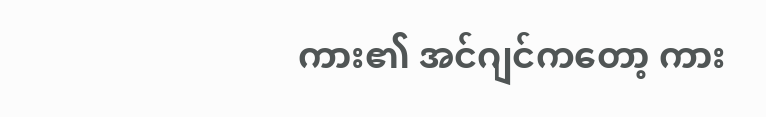ကား၏ အင်ဂျင်ကတော့ ကား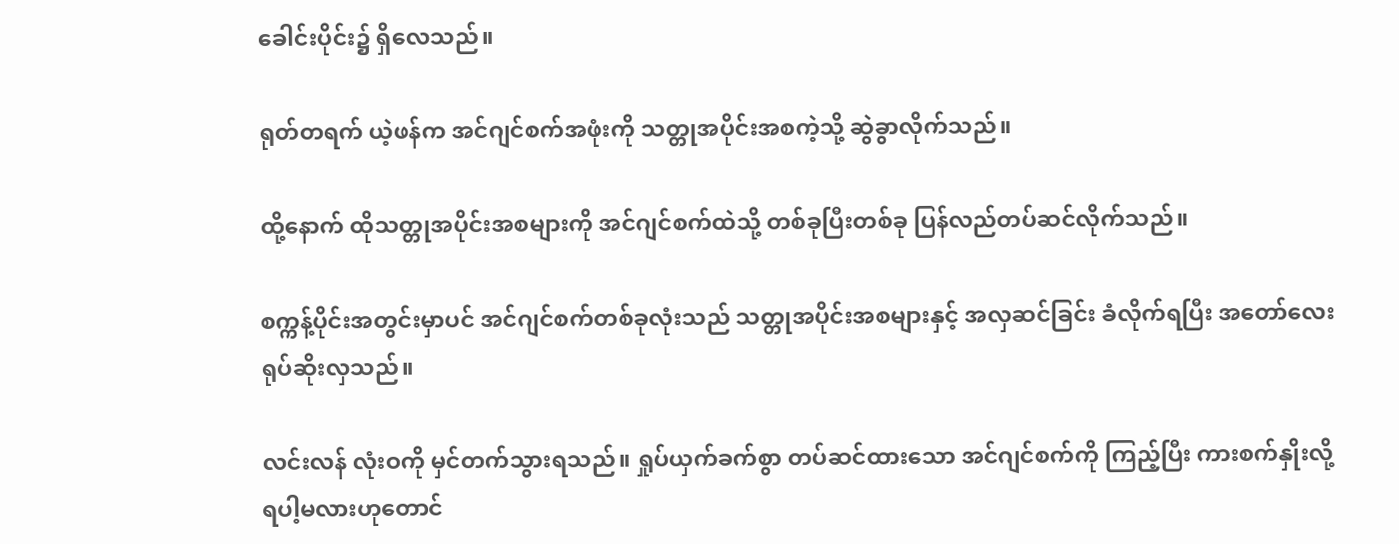ခေါင်းပိုင်း၌ ရှိလေသည်။

ရုတ်တရက် ယဲ့ဖန်က အင်ဂျင်စက်အဖုံးကို သတ္တုအပိုင်းအစကဲ့သို့ ဆွဲခွာလိုက်သည်။

ထို့နောက် ထိုသတ္တုအပိုင်းအစများကို အင်ဂျင်စက်ထဲသို့ တစ်ခုပြီးတစ်ခု ပြန်လည်တပ်ဆင်လိုက်သည်။

စက္ကန့်ပိုင်းအတွင်းမှာပင် အင်ဂျင်စက်တစ်ခုလုံးသည် သတ္တုအပိုင်းအစများနှင့် အလှဆင်ခြင်း ခံလိုက်ရပြီး အတော်လေး ရုပ်ဆိုးလှသည်။

လင်းလန် လုံးဝကို မှင်တက်သွားရသည်။ ရှုပ်ယှက်ခက်စွာ တပ်ဆင်ထားသော အင်ဂျင်စက်ကို ကြည့်ပြီး ကားစက်နှိုးလို့ ရပါ့မလားဟုတောင်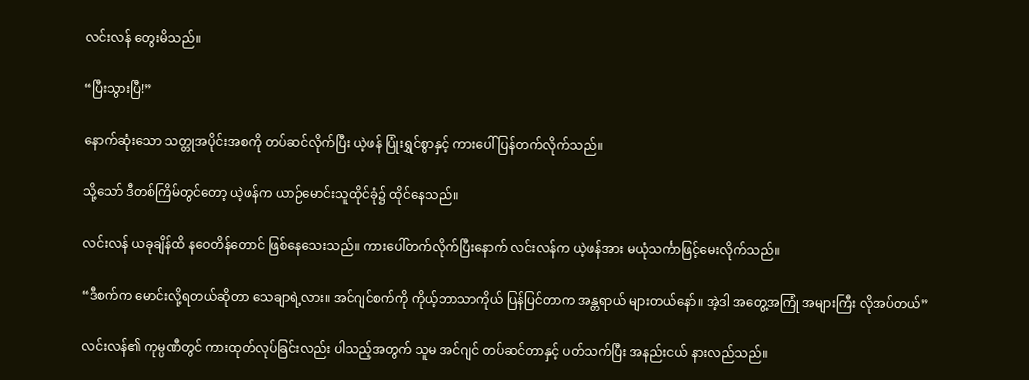လင်းလန် တွေးမိသည်။

“ပြီးသွားပြီ!”

နောက်ဆုံးသော သတ္တုအပိုင်းအစကို တပ်ဆင်လိုက်ပြီး ယဲ့ဖန် ပြုံးရွှင်စွာနှင့် ကားပေါ် ပြန်တက်လိုက်သည်။

သို့သော် ဒီတစ်ကြိမ်တွင်တော့ ယဲ့ဖန်က ယာဉ်မောင်းသူထိုင်ခုံ၌ ထိုင်နေသည်။

လင်းလန် ယခုချိန်ထိ နဝေတိန်တောင် ဖြစ်နေသေးသည်။ ကားပေါ်တက်လိုက်ပြီးနောက် လင်းလန်က ယဲ့ဖန်အား မယုံသင်္ကာဖြင့်မေးလိုက်သည်။

“ဒီစက်က မောင်းလို့ရတယ်ဆိုတာ သေချာရဲ့လား။ အင်ဂျင်စက်ကို ကိုယ့်ဘာသာကိုယ် ပြန်ပြင်တာက အန္တရာယ် များတယ်နော်။ အဲ့ဒါ အတွေ့အကြုံ အများကြီး လိုအပ်တယ်”

လင်းလန်၏ ကုမ္ပဏီတွင် ကားထုတ်လုပ်ခြင်းလည်း ပါသည့်အတွက် သူမ အင်ဂျင် တပ်ဆင်တာနှင့် ပတ်သက်ပြီး အနည်းငယ် နားလည်သည်။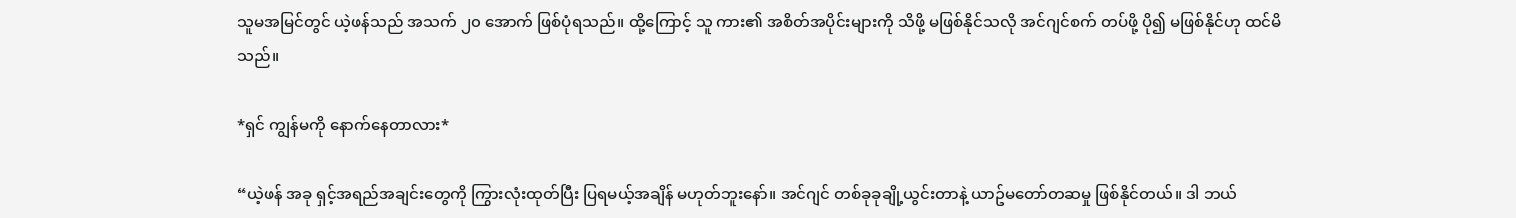သူမအမြင်တွင် ယဲ့ဖန်သည် အသက် ၂၀ အောက် ဖြစ်ပုံရသည်။ ထို့ကြောင့် သူ ကား၏ အစိတ်အပိုင်းများကို သိဖို့ မဖြစ်နိုင်သလို အင်ဂျင်စက် တပ်ဖို့ ပို၍ မဖြစ်နိုင်ဟု ထင်မိသည်။

*ရှင် ကျွန်မကို နောက်နေတာလား*

“ယဲ့ဖန် အခု ရှင့်အရည်အချင်းတွေကို ကြွားလုံးထုတ်ပြီး ပြရမယ့်အချိန် မဟုတ်ဘူးနော်။ အင်ဂျင် တစ်ခုခုချို့ယွင်းတာနဲ့ ယာဥ်မတော်တဆမှု ဖြစ်နိုင်တယ်။ ဒါ ဘယ်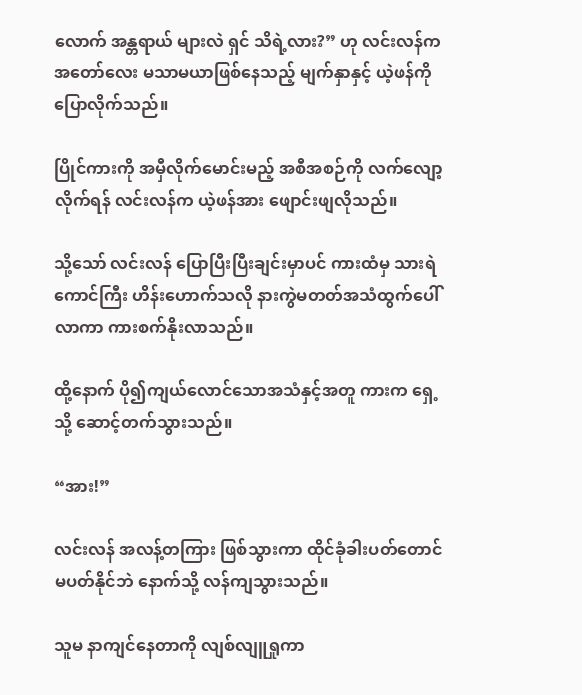လောက် အန္တရာယ် များလဲ ရှင် သိရဲ့လား?” ဟု လင်းလန်က အတော်လေး မသာမယာဖြစ်နေသည့် မျက်နှာနှင့် ယဲ့ဖန်ကို ပြောလိုက်သည်။

ပြိုင်ကားကို အမှီလိုက်မောင်းမည့် အစီအစဉ်ကို လက်လျော့လိုက်ရန် လင်းလန်က ယဲ့ဖန်အား ဖျောင်းဖျလိုသည်။

သို့သော် လင်းလန် ပြောပြီးပြီးချင်းမှာပင် ကားထံမှ သားရဲကောင်ကြီး ဟိန်းဟောက်သလို နားကွဲမတတ်အသံထွက်ပေါ်လာကာ ကားစက်နိုးလာသည်။

ထို့နောက် ပို၍ကျယ်လောင်သောအသံနှင့်အတူ ကားက ရှေ့သို့ ဆောင့်တက်သွားသည်။

“အား!”

လင်းလန် အလန့်တကြား ဖြစ်သွားကာ ထိုင်ခုံခါးပတ်တောင် မပတ်နိုင်ဘဲ နောက်သို့ လန်ကျသွားသည်။

သူမ နာကျင်နေတာကို လျစ်လျူရှုကာ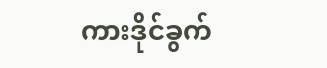ကားဒိုင်ခွက်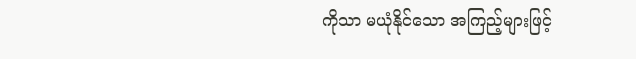ကိုသာ မယုံနိုင်သော အကြည့်များဖြင့်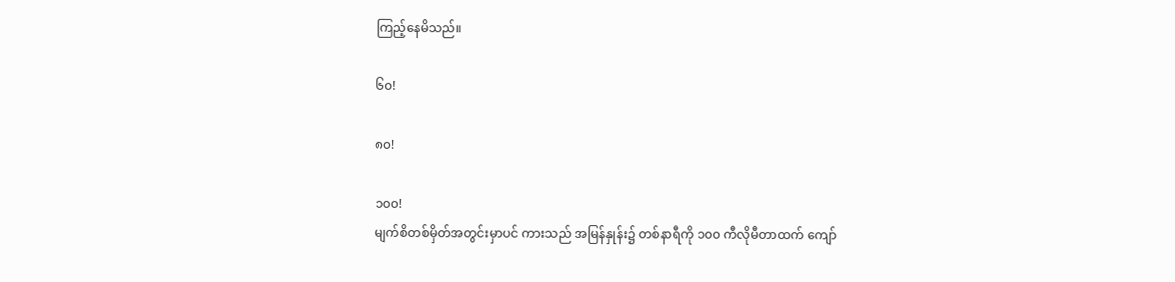ကြည့်နေမိသည်။

၆၀!

၈၀!

၁၀၀!
မျက်စိတစ်မှိတ်အတွင်းမှာပင် ကားသည် အမြန်နှုန်း၌ တစ်နာရီကို ၁၀၀ ကီလိုမီတာထက် ကျော်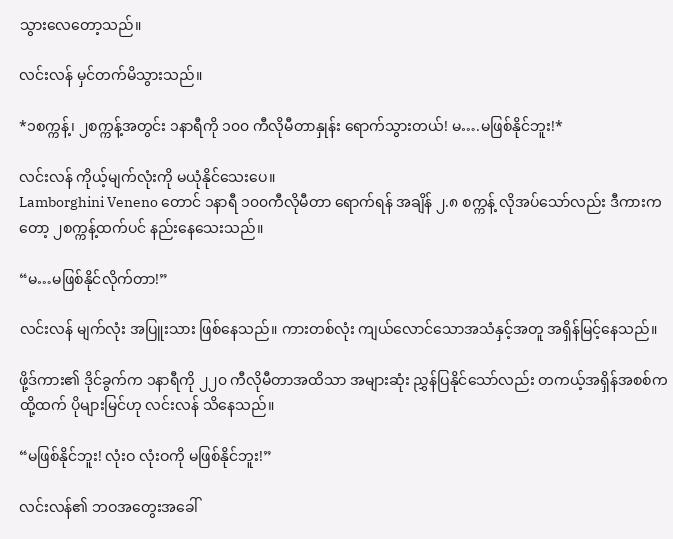သွားလေတော့သည်။

လင်းလန် မှင်တက်မိသွားသည်။

*၁စက္ကန့်၊ ၂စက္ကန့်အတွင်း ၁နာရီကို ၁၀၀ ကီလိုမီတာနှုန်း ရောက်သွားတယ်! မ….မဖြစ်နိုင်ဘူး!*

လင်းလန် ကိုယ့်မျက်လုံးကို မယုံနိုင်သေးပေ။
Lamborghini Veneno တောင် ၁နာရီ ၁၀၀ကီလိုမီတာ ရောက်ရန် အချိန် ၂.၈ စက္ကန့် လိုအပ်သော်လည်း ဒီကားကတော့ ၂စက္ကန့်ထက်ပင် နည်းနေသေးသည်။

“မ…မဖြစ်နိုင်လိုက်တာ!”

လင်းလန် မျက်လုံး အပြူးသား ဖြစ်နေသည်။ ကားတစ်လုံး ကျယ်လောင်သောအသံနှင့်အတူ အရှိန်မြင့်နေသည်။

ဖို့ဒ်ကား၏ ဒိုင်ခွက်က ၁နာရီကို ၂၂၀ ကီလိုမီတာအထိသာ အများဆုံး ညွှန်ပြနိုင်သော်လည်း တကယ့်အရှိန်အစစ်က ထို့ထက် ပိုများမြင်ဟု လင်းလန် သိနေသည်။

“မဖြစ်နိုင်ဘူး! လုံးဝ လုံးဝကို မဖြစ်နိုင်ဘူး!”

လင်းလန်၏ ဘဝအတွေးအခေါ်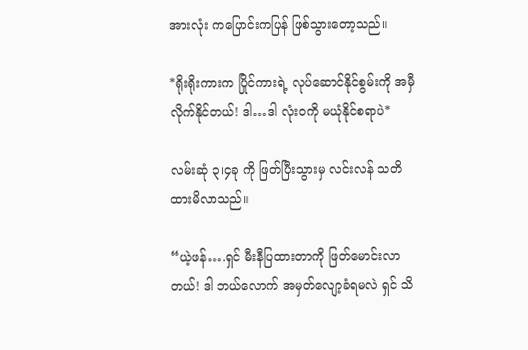အားလုံး ကပြောင်းကပြန် ဖြစ်သွားတော့သည်။

*ရိုးရိုးကားက ပြိုင်ကားရဲ့ လုပ်ဆောင်နိုင်စွမ်းကို အမှီလိုက်နိုင်တယ်! ဒါ…ဒါ လုံးဝကို မယုံနိုင်စရာပဲ*

လမ်းဆုံ ၃၊၄ခု ကို ဖြတ်ပြီးသွားမှ လင်းလန် သတိထားမိလာသည်။

“ယဲ့ဖန်….ရှင် မီးနီပြထားတာကို ဖြတ်မောင်းလာတယ်! ဒါ ဘယ်လောက် အမှတ်လျော့ခံရမလဲ ရှင် သိ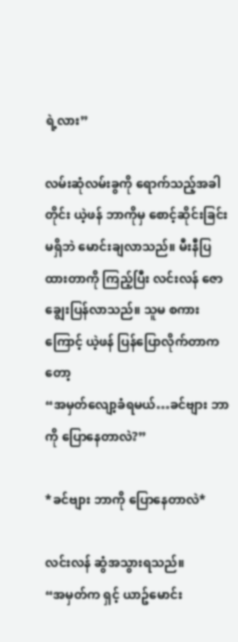ရဲ့လား”

လမ်းဆုံလမ်းခွကို ရောက်သည့်အခါတိုင်း ယဲ့ဖန် ဘာကိုမှ စောင့်ဆိုင်းခြင်းမရှိဘဲ မောင်းချလာသည်။ မီးနီပြထားတာကို ကြည့်ပြီး လင်းလန် ဇောချွေးပြန်လာသည်။ သူမ စကားကြောင့် ယဲ့ဖန် ပြန်ပြောလိုက်တာကတော့
“အမှတ်လျော့ခံရမယ်…ခင်ဗျား ဘာကို ပြောနေတာလဲ?”

*ခင်ဗျား ဘာကို ပြောနေတာလဲ*

လင်းလန် ဆွံအသွားရသည်။
“အမှတ်က ရှင့် ယာဥ်မောင်း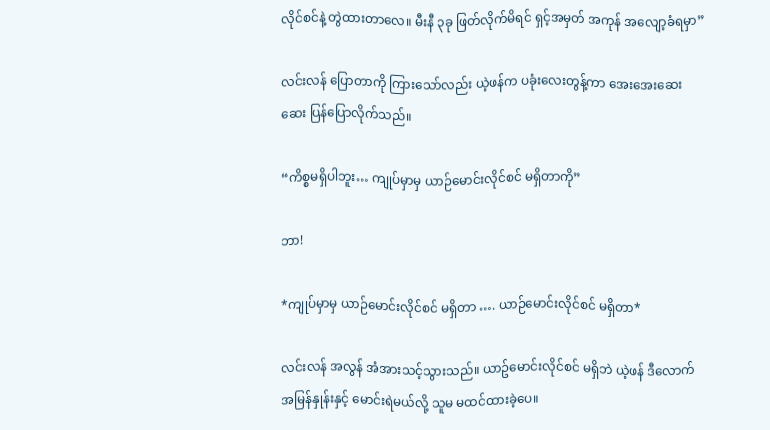လိုင်စင်နဲ့ တွဲထားတာလေ။ မီးနီ ၃ခု ဖြတ်လိုက်မိရင် ရှင့်အမှတ် အကုန် အလျော့ခံရမှာ”

လင်းလန် ပြောတာကို ကြားသော်လည်း ယဲ့ဖန်က ပခုံးလေးတွန့်ကာ အေးအေးဆေးဆေး ပြန်ပြောလိုက်သည်။

“ကိစ္စမရှိပါဘူး… ကျုပ်မှာမှ ယာဉ်မောင်းလိုင်စင် မရှိတာကို”

ဘာ!

*ကျုပ်မှာမှ ယာဉ်မောင်းလိုင်စင် မရှိတာ …. ယာဉ်မောင်းလိုင်စင် မရှိတာ*

လင်းလန် အလွန် အံအားသင့်သွားသည်။ ယာဥ်မောင်းလိုင်စင် မရှိဘဲ ယဲ့ဖန် ဒီလောက် အမြန်နှုန်းနှင့် မောင်းရဲမယ်လို့ သူမ မထင်ထားခဲ့ပေ။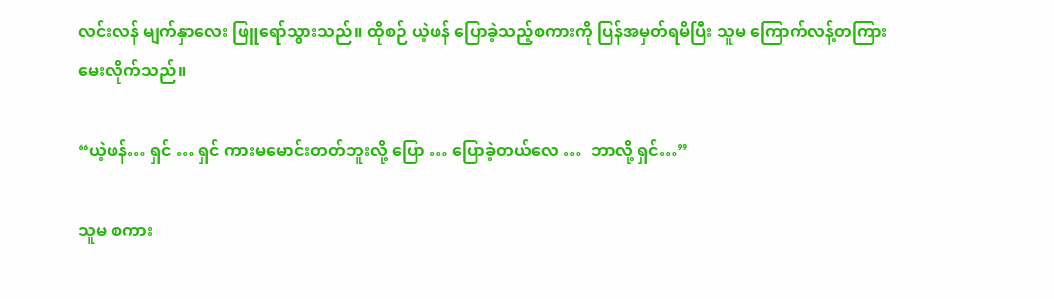လင်းလန် မျက်နှာလေး ဖြူရော်သွားသည်။ ထိုစဉ် ယဲ့ဖန် ပြောခဲ့သည့်စကားကို ပြန်အမှတ်ရမိပြီး သူမ ကြောက်လန့်တကြား မေးလိုက်သည်။

“ယဲ့ဖန်… ရှင် … ရှင် ကားမမောင်းတတ်ဘူးလို့ ပြော … ပြောခဲ့တယ်လေ …  ဘာလို့ ရှင်…”

သူမ စကား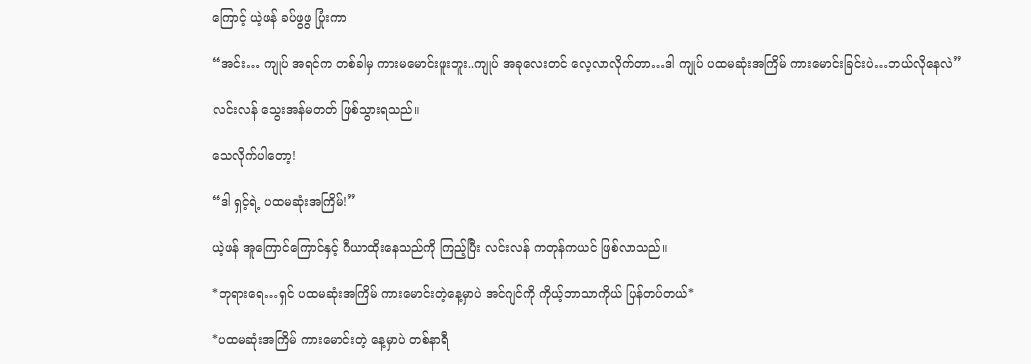ကြောင့် ယဲ့ဖန် ခပ်ဖွဖွ ပြုံးကာ

“အင်း… ကျုပ် အရင်က တစ်ခါမှ ကားမမောင်းဖူးဘူး..ကျုပ် အခုလေးတင် လေ့လာလိုက်တာ…ဒါ ကျုပ် ပထမဆုံးအကြိမ် ကားမောင်းခြင်းပဲ…ဘယ်လိုနေလဲ”

လင်းလန် သွေးအန်မတတ် ဖြစ်သွားရသည်။

သေလိုက်ပါတော့!

“ဒါ ရှင့်ရဲ့ ပထမဆုံးအကြိမ်!”

ယဲ့ဖန် အူကြောင်ကြောင်နှင့် ဂီယာထိုးနေသည်ကို ကြည့်ပြီး လင်းလန် ကတုန်ကယင် ဖြစ်လာသည်။

*ဘုရားရေ…ရှင် ပထမဆုံးအကြိမ် ကားမောင်းတဲ့နေ့မှာပဲ အင်ဂျင်ကို ကိုယ့်ဘာသာကိုယ် ပြန်တပ်တယ်*

*ပထမဆုံးအကြိမ် ကားမောင်းတဲ့ နေ့မှာပဲ တစ်နာရီ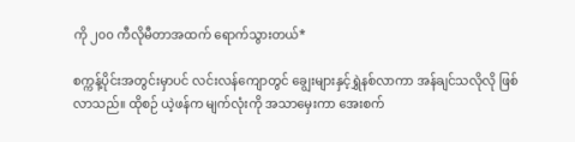ကို ၂၀၀ ကီလိုမီတာအထက် ရောက်သွားတယ်*

စက္ကန့်ပိုင်းအတွင်းမှာပင် လင်းလန်ကျောတွင် ချွေးများနှင့်ရွှဲနစ်လာကာ အန်ချင်သလိုလို ဖြစ်လာသည်။ ထိုစဉ် ယဲ့ဖန်က မျက်လုံးကို အသာမှေးကာ အေးစက်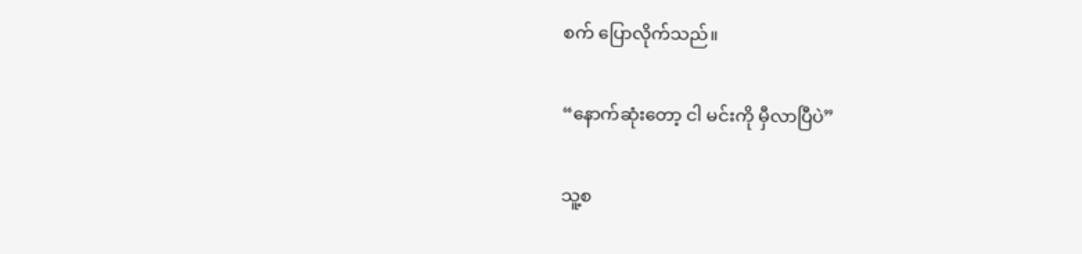စက် ပြောလိုက်သည်။

“နောက်ဆုံးတော့ ငါ မင်းကို မှီလာပြီပဲ”

သူ့စ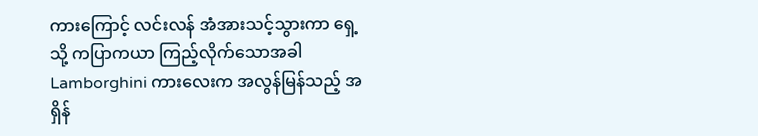ကားကြောင့် လင်းလန် အံအားသင့်သွားကာ ရှေ့သို့ ကပြာကယာ ကြည့်လိုက်သောအခါ Lamborghini ကားလေးက အလွန်မြန်သည့် အရှိန်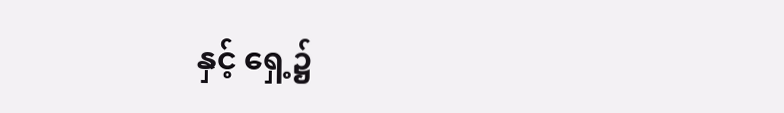နှင့် ရှေ့၌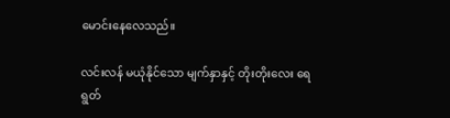မောင်းနေလေသည်။

လင်းလန် မယုံနိုင်သော မျက်နှာနှင့် တိုးတိုးလေး ရေရွတ်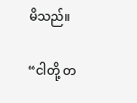မိသည်။

“ငါတို့ တ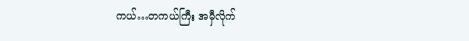ကယ်…တကယ်ကြီး အမှီလိုက်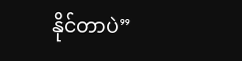နိုင်တာပဲ”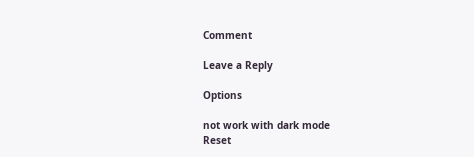Comment

Leave a Reply

Options

not work with dark mode
Reset